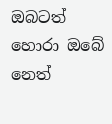ඔබටත් හොරා ඔබේ නෙත්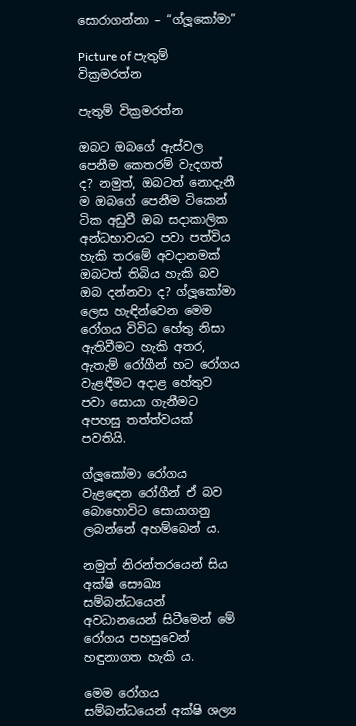සොරාගන්නා – “ග්ලූකෝමා”

Picture of පැතුම් වික්‍රමරත්න

පැතුම් වික්‍රමරත්න

ඔබට ඔබගේ ඇස්වල පෙනීම කෙතරම් වැදගත් ද? නමුත්, ඔබටත් නොදැනී ම ඔබගේ පෙනීම ටිකෙන් ටික අඩුවී ඔබ සදාකාලික අන්ධභාවයට පවා පත්විය හැකි තරමේ අවදානමක් ඔබටත් තිබිය හැකි බව ඔබ දන්නවා ද? ග්ලූකෝමා ලෙස හැඳින්වෙන මෙම රෝගය විවිධ හේතු නිසා ඇතිවීමට හැකි අතර, ඇතැම් රෝගීන් හට රෝගය වැළඳීමට අදාළ හේතුව පවා සොයා ගැනීමට අපහසු තත්ත්වයක් පවතියි.

ග්ලූකෝමා රෝගය වැළඳෙන රෝගීන් ඒ බව බොහොවිට සොයාගනු ලබන්නේ අහම්බෙන් ය.

නමුත් නිරන්තරයෙන් සිය අක්ෂි සෞඛ්‍ය සම්බන්ධයෙන් අවධානයෙන් සිටීමෙන් මේ රෝගය පහසුවෙන් හඳුනාගත හැකි ය.

මෙම රෝගය සම්බන්ධයෙන් අක්ෂි ශල්‍ය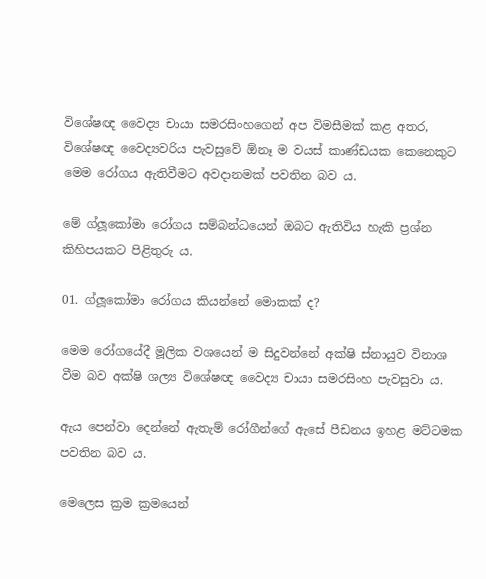විශේෂඥ වෛද්‍ය චායා සමරසිංහගෙන් අප විමසීමක් කළ අතර, විශේෂඥ වෛද්‍යවරිය පැවසුවේ ඕනෑ ම වයස් කාණ්ඩයක කෙනෙකුට මෙම රෝගය ඇතිවීමට අවදානමක් පවතින බව ය.

මේ ග්ලූකෝමා රෝගය සම්බන්ධයෙන් ඔබට ඇතිවිය හැකි ප්‍රශ්න කිහිපයකට පිළිතුරු ය.

01. ග්ලූකෝමා රෝගය කියන්නේ මොකක් ද?

මෙම රෝගයේදී මූලික වශයෙන් ම සිදුවන්නේ අක්ෂි ස්නායුව විනාශ වීම බව අක්ෂි ශල්‍ය විශේෂඥ වෛද්‍ය චායා සමරසිංහ පැවසුවා ය.

ඇය පෙන්වා දෙන්නේ ඇතැම් රෝගීන්ගේ ඇසේ පීඩනය ඉහළ මට්ටමක පවතින බව ය.

මෙලෙස ක්‍රම ක්‍රමයෙන්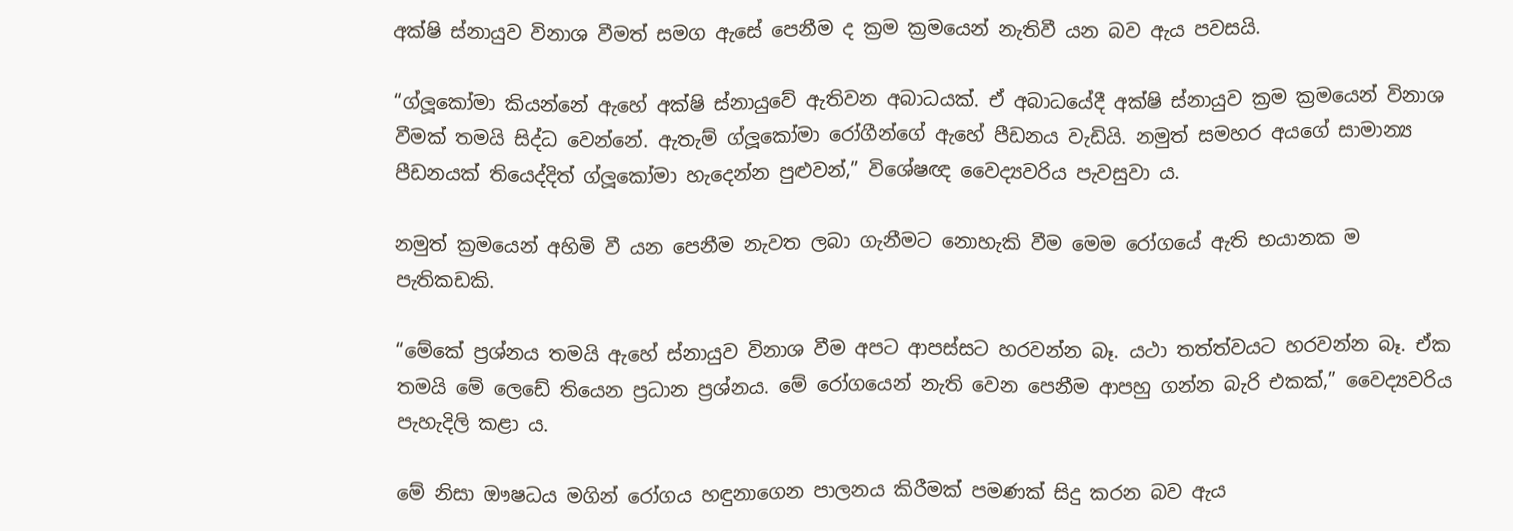අක්ෂි ස්නායුව විනාශ වීමත් සමග ඇසේ පෙනීම ද ක්‍රම ක්‍රමයෙන් නැතිවී යන බව ඇය පවසයි.

“ග්ලූකෝමා කියන්නේ ඇහේ අක්ෂි ස්නායුවේ ඇතිවන අබාධයක්. ඒ අබාධයේදී අක්ෂි ස්නායුව ක්‍රම ක්‍රමයෙන් විනාශ වීමක් තමයි සිද්ධ වෙන්නේ. ඇතැම් ග්ලූකෝමා රෝගීන්ගේ ඇහේ පීඩනය වැඩියි. නමුත් සමහර අයගේ සාමාන්‍ය පීඩනයක් තියෙද්දිත් ග්ලූකෝමා හැදෙන්න පුළුවන්,” විශේෂඥ වෛද්‍යවරිය පැවසුවා ය.

නමුත් ක්‍රමයෙන් අහිමි වී යන පෙනීම නැවත ලබා ගැනීමට නොහැකි වීම මෙම රෝගයේ ඇති භයානක ම පැතිකඩකි.

“මේකේ ප්‍රශ්නය තමයි ඇහේ ස්නායුව විනාශ වීම අපට ආපස්සට හරවන්න බෑ. යථා තත්ත්වයට හරවන්න බෑ. ඒක තමයි මේ ලෙඩේ තියෙන ප්‍රධාන ප්‍රශ්නය. මේ රෝගයෙන් නැති වෙන පෙනීම ආපහු ගන්න බැරි එකක්,” වෛද්‍යවරිය පැහැදිලි කළා ය.

මේ නිසා ඖෂධය මගින් රෝගය හඳුනාගෙන පාලනය කිරීමක් පමණක් සිදු කරන බව ඇය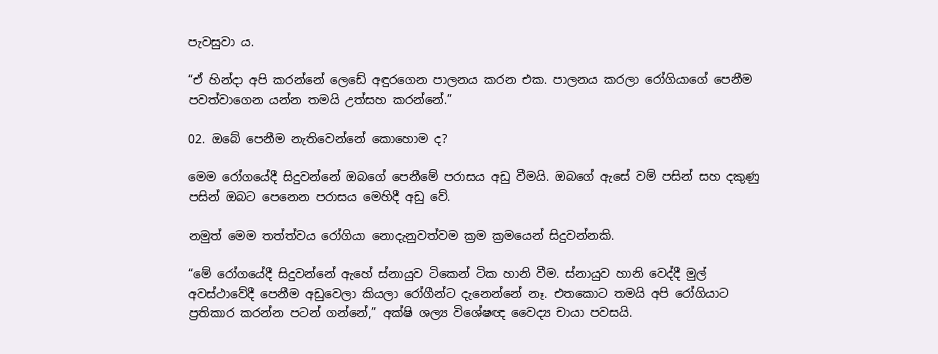පැවසුවා ය.

“ඒ හින්දා අපි කරන්නේ ලෙඩේ අඳුරගෙන පාලනය කරන එක. පාලනය කරලා රෝගියාගේ පෙනීම පවත්වාගෙන යන්න තමයි උත්සහ කරන්නේ.”

02. ඔබේ පෙනීම නැතිවෙන්නේ කොහොම ද?

මෙම රෝගයේදී සිදුවන්නේ ඔබගේ පෙනීමේ පරාසය අඩු වීමයි. ඔබගේ ඇසේ වම් පසින් සහ දකුණු පසින් ඔබට පෙනෙන පරාසය මෙහිදී අඩු වේ.

නමුත් මෙම තත්ත්වය රෝගියා නොදැනුවත්වම ක්‍රම ක්‍රමයෙන් සිදුවන්නකි.

“මේ රෝගයේදී සිදුවන්නේ ඇහේ ස්නායුව ටිකෙන් ටික හානි වීම. ස්නායුව හානි වෙද්දී මුල් අවස්ථාවේදී පෙනීම අඩුවෙලා කියලා රෝගීන්ට දැනෙන්නේ නෑ. එතකොට තමයි අපි රෝගියාට ප්‍රතිකාර කරන්න පටන් ගන්නේ,” අක්ෂි ශල්‍ය විශේෂඥ වෛද්‍ය චායා පවසයි.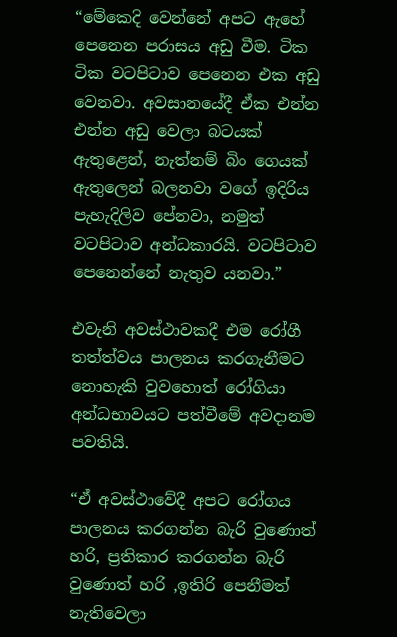“මේකෙදි වෙන්නේ අපට ඇහේ පෙනෙන පරාසය අඩු වීම. ටික ටික වටපිටාව පෙනෙන එක අඩු වෙනවා. අවසානයේදී ඒක එන්න එන්න අඩු වෙලා බටයක් ඇතුළෙන්, නැත්නම් බිං ගෙයක් ඇතුලෙන් බලනවා වගේ ඉදිරිය පැහැදිලිව පේනවා, නමුත් වටපිටාව අන්ධකාරයි. වටපිටාව පෙනෙන්නේ නැතුව යනවා.”

එවැනි අවස්ථාවකදී එම රෝගී තත්ත්වය පාලනය කරගැනීමට නොහැකි වුවහොත් රෝගියා අන්ධභාවයට පත්වීමේ අවදානම පවතියි.

“ඒ අවස්ථාවේදී අපට රෝගය පාලනය කරගන්න බැරි වුණොත් හරි, ප්‍රතිකාර කරගන්න බැරි වුණොත් හරි ,ඉතිරි පෙනීමත් නැතිවෙලා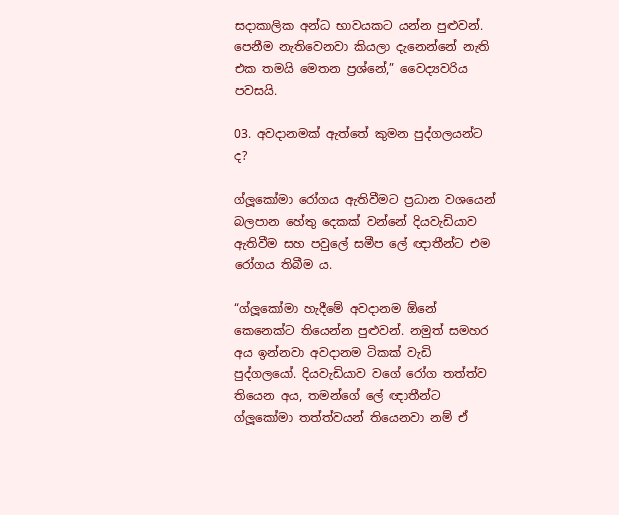සදාකාලික අන්ධ භාවයකට යන්න පුළුවන්. පෙනීම නැතිවෙනවා කියලා දැනෙන්නේ නැති එක තමයි මෙතන ප්‍රශ්නේ,” වෛද්‍යවරිය පවසයි.

03. අවදානමක් ඇත්තේ කුමන පුද්ගලයන්ට ද?

ග්ලූකෝමා රෝගය ඇතිවීමට ප්‍රධාන වශයෙන් බලපාන හේතු දෙකක් වන්නේ දියවැඩියාව ඇතිවීම සහ පවුලේ සමීප ලේ ඥාතීන්ට එම රෝගය තිබීම ය.

“ග්ලූකෝමා හැදීමේ අවදානම ඕනේ කෙනෙක්ට තියෙන්න පුළුවන්. නමුත් සමහර අය ඉන්නවා අවදානම ටිකක් වැඩි පුද්ගලයෝ. දියවැඩියාව වගේ රෝග තත්ත්ව තියෙන අය, තමන්ගේ ලේ ඥාතීන්ට ග්ලූකෝමා තත්ත්වයන් තියෙනවා නම් ඒ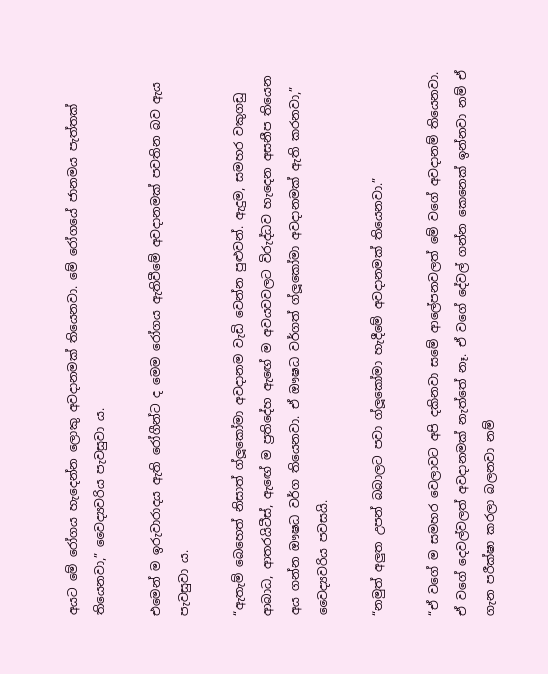අයට මේ රෝගය හැදෙන්න ලොකු අවදානමක් තියෙනවා. මේ රෝගයේ ජානමය පැත්තක් තියෙනවා,” වෛද්‍යවරිය පැවසුවා ය.

එමෙන් ම ඉරුවාරාදය ඇති රෝගීන්ට ද මෙම රෝගය ඇතිවීමේ අවදානමක් පවතින බව ඇය පැවසුවා ය.

“ඇතැම් බෙහෙත් නිසාත් ග්ලූකෝමා අවදානම වැඩි වෙන්න පුළුවන්. ඇදුම, සමහර වකුගඩු ආබාධ, ආතරයිටීස්, ඇඟේ ම ප්‍රතිදේහ ඇඟේ ම අවයවවලට විරුද්ධව හැදෙන අසනීප තියෙන අය ගන්න ඖෂධ වර්ග තියෙනවා. ඒ ඖෂධ වර්ගත් ග්ලූකෝමා අවදානමක් ඇති කරනවා,” වෛද්‍යවරිය පවසයි.

“නමුත් අලුත උපන් බබාලට පවා ග්ලූකෝමා හැදීමේ අවදානමක් තියෙනවා.”

“ඒ වගේ ම සමහර වෙලාවට අපි දකිනවා සමේ ආලේපනවලත් මේ වගේ අවදානම් තියෙනවා. ඒ වගේ දෙවල්වලත් අවදානමක් නැත්තේ නෑ. ඒ වගේ දේවල් ගන්න කෙනෙක් ඉන්නවා නම් ඒ ගැන පරීක්ෂා කරලා බලනවා නම්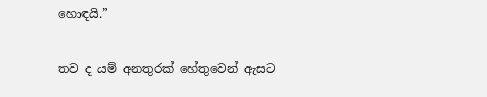හොඳයි.”

තව ද යම් අනතුරක් හේතුවෙන් ඇසට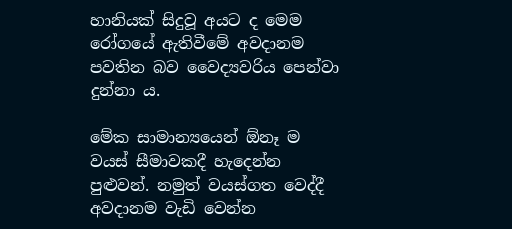හානියක් සිදුවූ අයට ද මෙම රෝගයේ ඇතිවීමේ අවදානම පවතින බව වෛද්‍යවරිය පෙන්වා දුන්නා ය.

මේක සාමාන්‍යයෙන් ඕනෑ ම වයස් සීමාවකදී හැදෙන්න පුළුවන්. නමුත් වයස්ගත වෙද්දී අවදානම වැඩි වෙන්න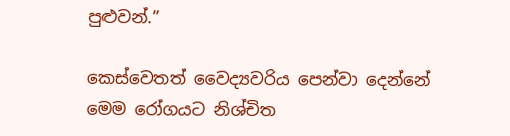පුළුවන්.”

කෙස්වෙතත් වෛද්‍යවරිය පෙන්වා දෙන්නේ මෙම රෝගයට නිශ්චිත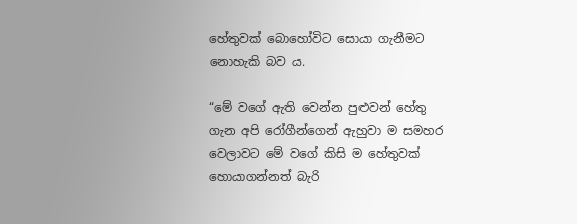හේතුවක් බොහෝවිට සොයා ගැනීමට නොහැකි බව ය.

“මේ වගේ ඇති වෙන්න පුළුවන් හේතු ගැන අපි රෝගීන්ගෙන් ඇහුවා ම සමහර වෙලාවට මේ වගේ කිසි ම හේතුවක් හොයාගන්නත් බැරි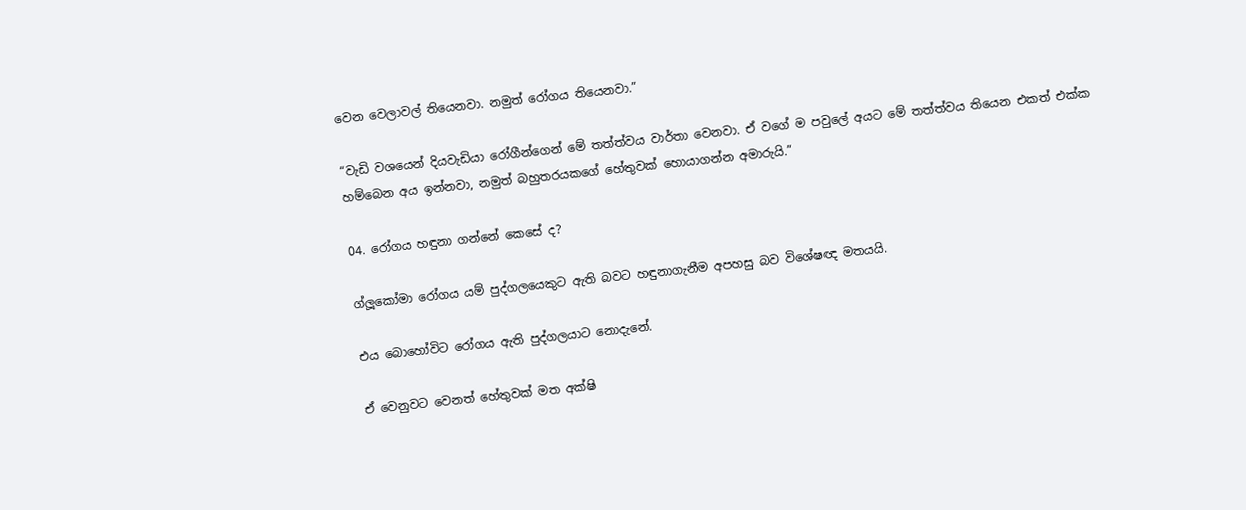වෙන වෙලාවල් තියෙනවා. නමුත් රෝගය තියෙනවා.”

“වැඩි වශයෙන් දියවැඩියා රෝගීන්ගෙන් මේ තත්ත්වය වාර්තා වෙනවා. ඒ වගේ ම පවුලේ අයට මේ තත්ත්වය තියෙන එකත් එක්ක හම්බෙන අය ඉන්නවා, නමුත් බහුතරයකගේ හේතුවක් හොයාගන්න අමාරුයි.”

04. රෝගය හඳුනා ගන්නේ කෙසේ ද?

ග්ලූකෝමා රෝගය යම් පුද්ගලයෙකුට ඇති බවට හඳුනාගැනීම අපහසු බව විශේෂඥ මතයයි.

එය බොහෝවිට රෝගය ඇති පුද්ගලයාට නොදැනේ.

ඒ වෙනුවට වෙනත් හේතුවක් මත අක්ෂි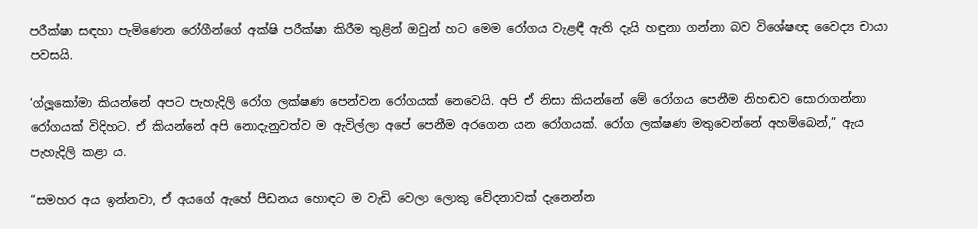පරීක්ෂා සඳහා පැමිණෙන රෝගීන්ගේ අක්ෂි පරීක්ෂා කිරීම තුළින් ඔවුන් හට මෙම රෝගය වැළඳී ඇති දැයි හඳුනා ගන්නා බව විශේෂඥ වෛද්‍ය චායා පවසයි.

‘ග්ලූකෝමා කියන්නේ අපට පැහැදිලි රෝග ලක්ෂණ පෙන්වන රෝගයක් නෙවෙයි. අපි ඒ නිසා කියන්නේ මේ රෝගය පෙනීම නිහඬව සොරාගන්නා රෝගයක් විදිහට. ඒ කියන්නේ අපි නොදැනුවත්ව ම ඇවිල්ලා අපේ පෙනීම අරගෙන යන රෝගයක්. රෝග ලක්ෂණ මතුවෙන්නේ අහම්බෙන්,” ඇය පැහැදිලි කළා ය.

“සමහර අය ඉන්නවා, ඒ අයගේ ඇහේ පීඩනය හොඳට ම වැඩි වෙලා ලොකු වේදනාවක් දැනෙන්න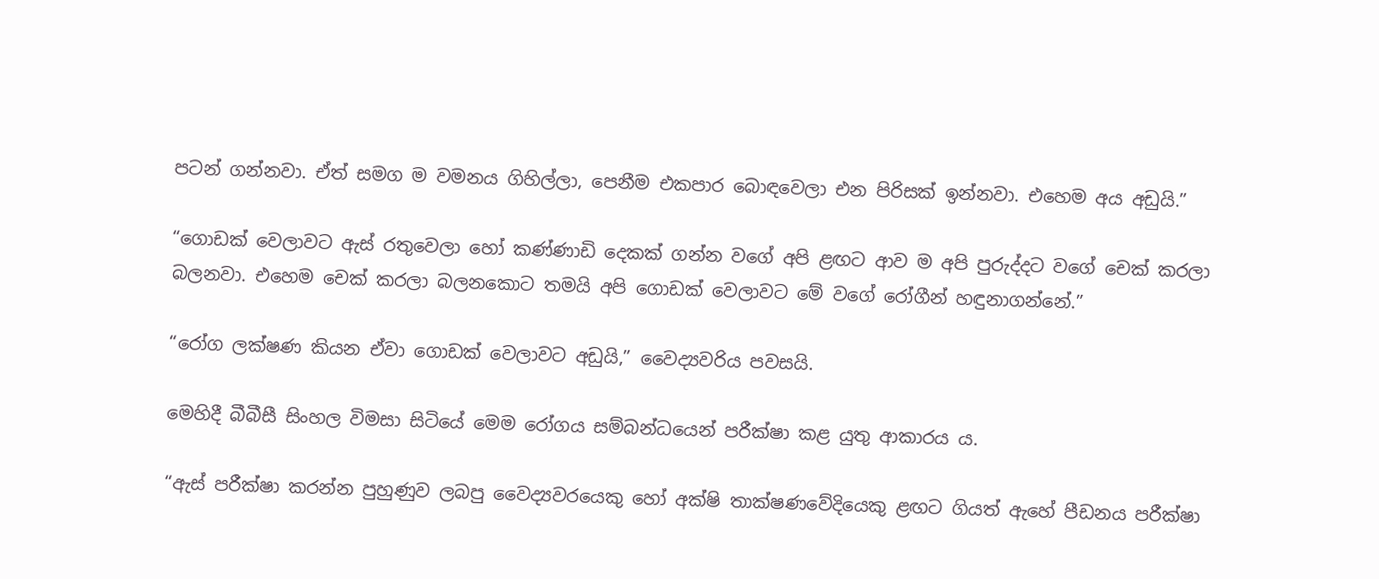පටන් ගන්නවා. ඒත් සමග ම වමනය ගිහිල්ලා, පෙනීම එකපාර බොඳවෙලා එන පිරිසක් ඉන්නවා. එහෙම අය අඩුයි.”

“ගොඩක් වෙලාවට ඇස් රතුවෙලා හෝ කණ්ණාඩි දෙකක් ගන්න වගේ අපි ළඟට ආව ම අපි පුරුද්දට වගේ චෙක් කරලා බලනවා. එහෙම චෙක් කරලා බලනකොට තමයි අපි ගොඩක් වෙලාවට මේ වගේ රෝගීන් හඳුනාගන්නේ.”

“රෝග ලක්ෂණ කියන ඒවා ගොඩක් වෙලාවට අඩුයි,” වෛද්‍යවරිය පවසයි.

මෙහිදී බීබීසී සිංහල විමසා සිටියේ මෙම රෝගය සම්බන්ධයෙන් පරීක්ෂා කළ යුතු ආකාරය ය.

“ඇස් පරීක්ෂා කරන්න පුහුණුව ලබපු වෛද්‍යවරයෙකු හෝ අක්ෂි තාක්ෂණවේදියෙකු ළඟට ගියත් ඇහේ පීඩනය පරීක්ෂා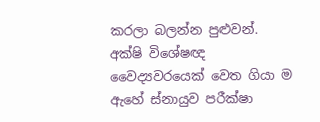කරලා බලන්න පුළුවන්. අක්ෂි විශේෂඥ වෛද්‍යවරයෙක් වෙත ගියා ම ඇහේ ස්නායුව පරීක්ෂා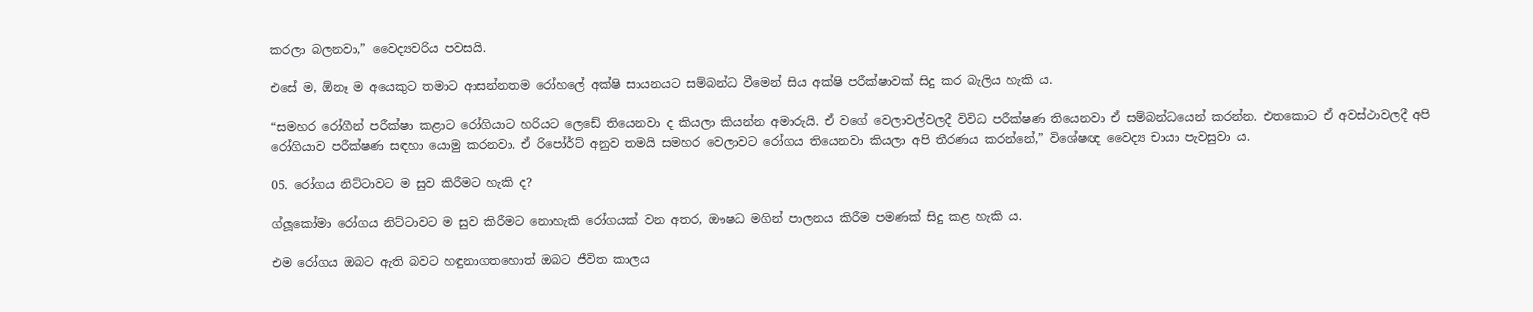කරලා බලනවා,” වෛද්‍යවරිය පවසයි.

එසේ ම, ඕනෑ ම අයෙකුට තමාට ආසන්නතම රෝහලේ අක්ෂි සායනයට සම්බන්ධ වීමෙන් සිය අක්ෂි පරීක්ෂාවක් සිදු කර බැලිය හැකි ය.

“සමහර රෝගීන් පරීක්ෂා කළාට රෝගියාට හරියට ලෙඩේ තියෙනවා ද කියලා කියන්න අමාරුයි. ඒ වගේ වෙලාවල්වලදී විවිධ පරීක්ෂණ තියෙනවා ඒ සම්බන්ධයෙන් කරන්න. එතකොට ඒ අවස්ථාවලදී අපි රෝගියාව පරීක්ෂණ සඳහා යොමු කරනවා. ඒ රිපෝර්ට් අනුව තමයි සමහර වෙලාවට රෝගය තියෙනවා කියලා අපි තීරණය කරන්නේ,” විශේෂඥ වෛද්‍ය චායා පැවසුවා ය.

05. රෝගය නිට්ටාවට ම සුව කිරීමට හැකි ද?

ග්ලූකෝමා රෝගය නිට්ටාවට ම සුව කිරීමට නොහැකි රෝගයක් වන අතර, ඖෂධ මගින් පාලනය කිරීම පමණක් සිදු කළ හැකි ය.

එම රෝගය ඔබට ඇති බවට හඳුනාගතහොත් ඔබට ජීවිත කාලය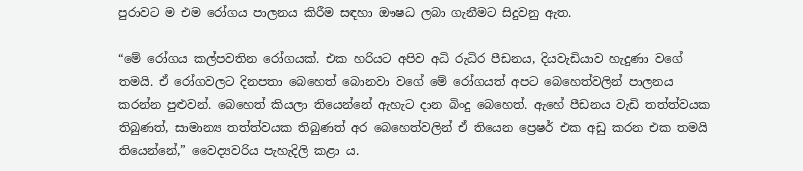පුරාවට ම එම රෝගය පාලනය කිරීම සඳහා ඖෂධ ලබා ගැනීමට සිදුවනු ඇත.

“මේ රෝගය කල්පවතින රෝගයක්. එක හරියට අපිව අධි රුධිර පීඩනය, දියවැඩියාව හැදුණා වගේ තමයි. ඒ රෝගවලට දිනපතා බෙහෙත් බොනවා වගේ මේ රෝගයත් අපට බෙහෙත්වලින් පාලනය කරන්න පුළුවන්. බෙහෙත් කියලා තියෙන්නේ ඇහැට දාන බිංදු බෙහෙත්. ඇහේ පීඩනය වැඩි තත්ත්වයක තිබුණත්, සාමාන්‍ය තත්ත්වයක තිබුණත් අර බෙහෙත්වලින් ඒ තියෙන ප්‍රෙෂර් එක අඩු කරන එක තමයි තියෙන්නේ,” වෛද්‍යවරිය පැහැදිලි කළා ය.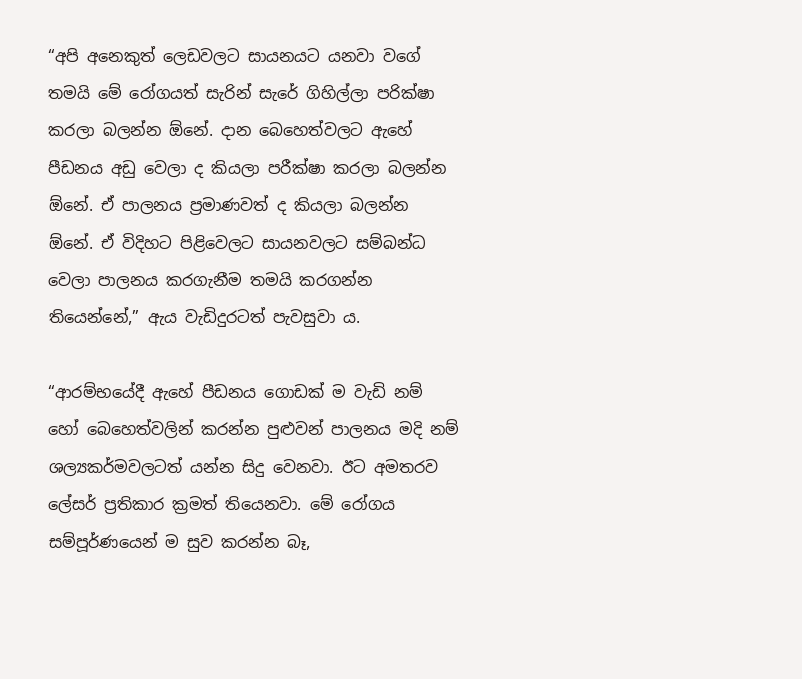“අපි අනෙකුත් ලෙඩවලට සායනයට යනවා වගේ තමයි මේ රෝගයත් සැරින් සැරේ ගිහිල්ලා පරික්ෂා කරලා බලන්න ඕනේ. දාන බෙහෙත්වලට ඇහේ පීඩනය අඩු වෙලා ද කියලා පරීක්ෂා කරලා බලන්න ඕනේ. ඒ පාලනය ප්‍රමාණවත් ද කියලා බලන්න ඕනේ. ඒ විදිහට පිළිවෙලට සායනවලට සම්බන්ධ වෙලා පාලනය කරගැනීම තමයි කරගන්න තියෙන්නේ,” ඇය වැඩිදුරටත් පැවසුවා ය.

“ආරම්භයේදී ඇහේ පීඩනය ගොඩක් ම වැඩි නම් හෝ බෙහෙත්වලින් කරන්න පුළුවන් පාලනය මදි නම් ශල්‍යකර්මවලටත් යන්න සිදු වෙනවා. ඊට අමතරව ලේසර් ප්‍රතිකාර ක්‍රමත් තියෙනවා. මේ රෝගය සම්පූර්ණයෙන් ම සුව කරන්න බෑ,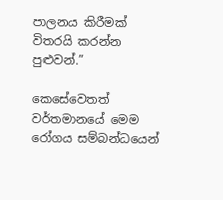පාලනය කිරීමක් විතරයි කරන්න පුළුවන්.”

කෙසේවෙතත් වර්තමානයේ මෙම රෝගය සම්බන්ධයෙන්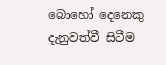බොහෝ දෙනෙකු දැනුවත්වී සිටීම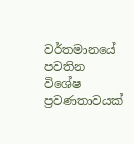වර්තමානයේ පවතින විශේෂ ප්‍රවණතාවයක්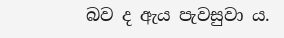බව ද ඇය පැවසුවා ය.